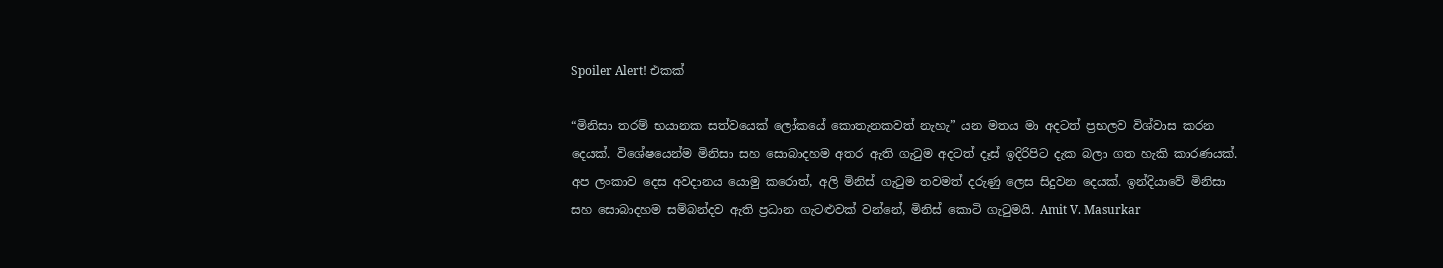Spoiler Alert! එකක්

“මිනිසා තරම් භයානක සත්වයෙක් ලෝකයේ කොතැනකවත් නැහැ” යන මතය මා අදටත් ප්‍රභලව විශ්වාස කරන දෙයක්. විශේෂයෙන්ම මිනිසා සහ සොබාදහම අතර ඇති ගැටුම අදටත් දෑස් ඉදිරිපිට දැක බලා ගත හැකි කාරණයක්. අප ලංකාව දෙස අවදානය යොමු කරොත්, අලි මිනිස් ගැටුම තවමත් දරුණු ලෙස සිදුවන දෙයක්. ඉන්දියාවේ මිනිසා සහ සොබාදහම සම්බන්දව ඇති ප්‍රධාන ගැටළුවක් වන්නේ, මිනිස් කොටි ගැටුමයි. Amit V. Masurkar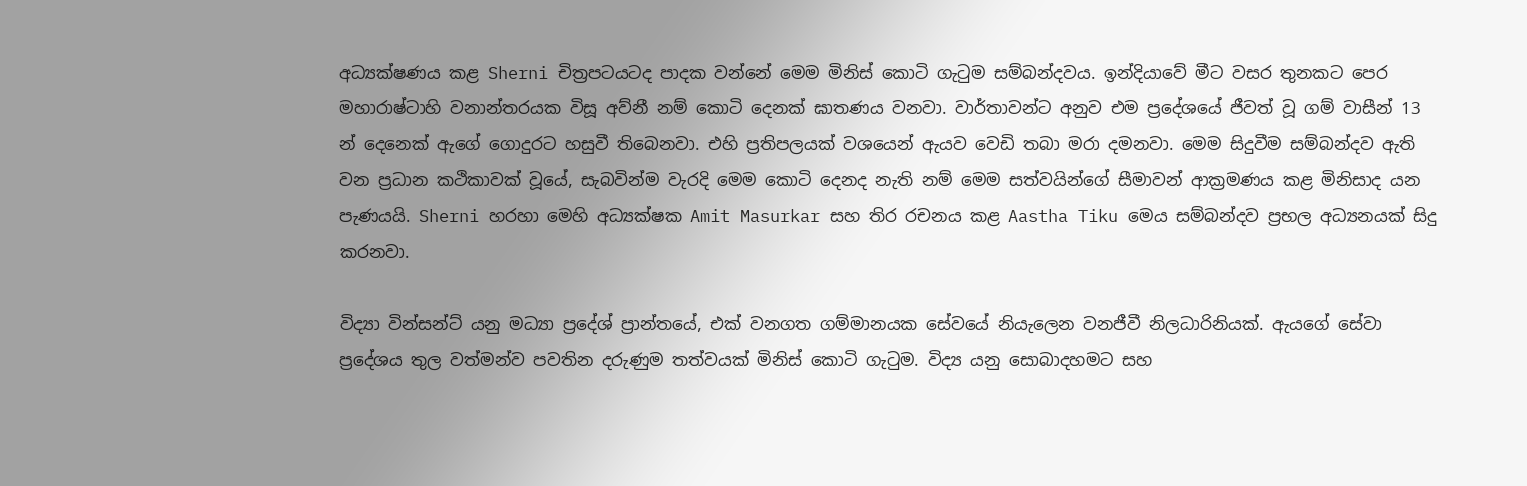අධ්‍යක්ෂණය කළ Sherni චිත්‍රපටයටද පාදක වන්නේ මෙම මිනිස් කොටි ගැටුම සම්බන්දවය. ඉන්දියාවේ මීට වසර තුනකට පෙර මහාරාෂ්ටාහි වනාන්තරයක විසූ අව්නී නම් කොටි දෙනක් ඝාතණය වනවා. වාර්තාවන්ට අනුව එම ප්‍රදේශයේ ජීවත් වූ ගම් වාසීන් 13 න් දෙනෙක් ඇගේ ගොදුරට හසුවී තිබෙනවා. එහි ප්‍රතිපලයක් වශයෙන් ඇයව වෙඩි තබා මරා දමනවා. මෙම සිදුවීම සම්බන්දව ඇති වන ප්‍රධාන කථිකාවක් වූයේ, සැබවින්ම වැරදි මෙම කොටි දෙනද නැති නම් මෙම සත්වයින්ගේ සීමාවන් ආක්‍රමණය කළ මිනිසාද යන පැණයයි. Sherni හරහා මෙහි අධ්‍යක්ෂක Amit Masurkar සහ තිර රචනය කළ Aastha Tiku මෙය සම්බන්දව ප්‍රභල අධ්‍යනයක් සිදු කරනවා.

විද්‍යා වින්සන්ට් යනු මධ්‍යා ප්‍රදේශ් ප්‍රාන්තයේ, එක් වනගත ගම්මානයක සේවයේ නියැලෙන වනජීවී නිලධාරිනියක්. ඇයගේ සේවා ප්‍රදේශය තුල වත්මන්ව පවතින දරුණුම තත්වයක් මිනිස් කොටි ගැටුම. විද්‍ය යනු සොබාදහමට සහ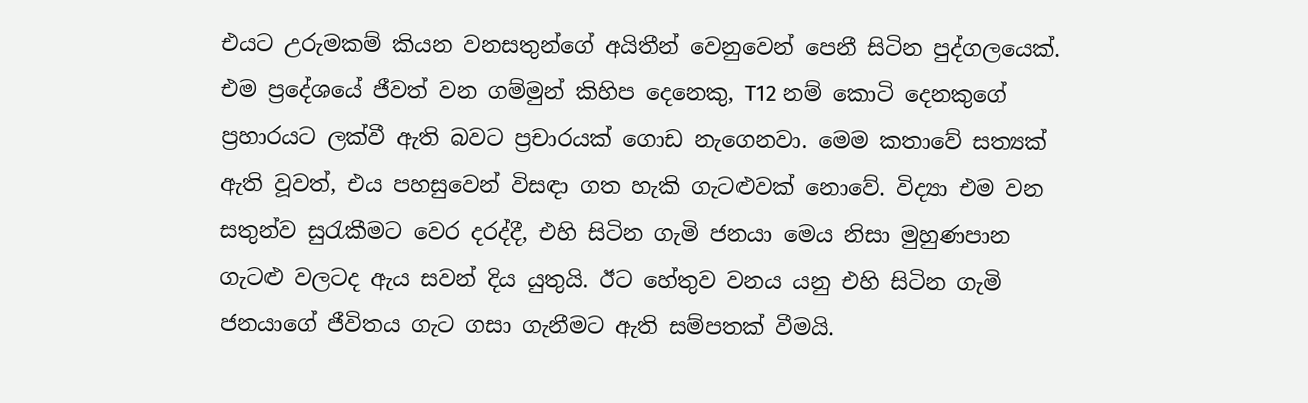එයට උරුමකම් කියන වනසතුන්ගේ අයිතීන් වෙනුවෙන් පෙනී සිටින පුද්ගලයෙක්. එම ප්‍රදේශයේ ජීවත් වන ගම්මුන් කිහිප දෙනෙකු, T12 නම් කොටි දෙනකුගේ ප්‍රහාරයට ලක්වී ඇති බවට ප්‍රචාරයක් ගොඩ නැගෙනවා. මෙම කතාවේ සත්‍යක් ඇති වූවත්, එය පහසුවෙන් විසඳා ගත හැකි ගැටළුවක් නොවේ. විද්‍යා එම වන සතුන්ව සුරැකීමට වෙර දරද්දී, එහි සිටින ගැමි ජනයා මෙය නිසා මුහුණපාන ගැටළු වලටද ඇය සවන් දිය යුතුයි. ඊට හේතුව වනය යනු එහි සිටින ගැමි ජනයාගේ ජීවිතය ගැට ගසා ගැනීමට ඇති සම්පතක් වීමයි.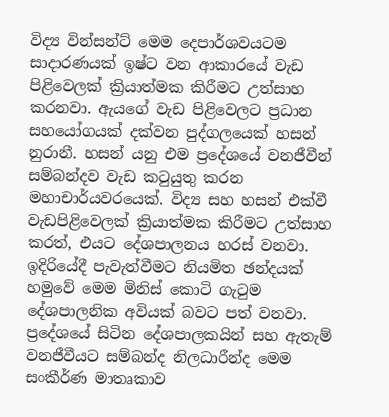විද්‍ය වින්සන්ට් මෙම දෙපාර්ශවයටම සාදාරණයක් ඉෂ්ට වන ආකාරයේ වැඩ පිළිවෙලක් ක්‍රියාත්මක කිරීමට උත්සාහ කරනවා. ඇයගේ වැඩ පිළිවෙලට ප්‍රධාන සහයෝගයක්‌ දක්වන පුද්ගලයෙක් හසන් නුරානී. හසන් යනු එම ප්‍රදේශයේ වනජීවීන් සම්බන්දව වැඩ කටුයුතු කරන මහාචාර්යවරයෙක්. විද්‍ය සහ හසන් එක්වී වැඩපිළිවෙලක් ක්‍රියාත්මක කිරීමට උත්සාහ කරත්, එයට දේශපාලනය හරස් වනවා. ඉදිරියේදී පැවැත්වීමට නියමිත ඡන්දයක්‌ හමුවේ මෙම මිනිස් කොටි ගැටුම දේශපාලනික අවියක් බවට පත් වනවා. ප්‍රදේශයේ සිටින දේශපාලකයින් සහ ඇතැම් වනජීවීයට සම්බන්ද නිලධාරීන්ද මෙම සංකීර්ණ මාතෘකාව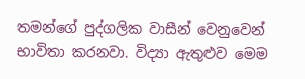තමන්ගේ පුද්ගලික වාසීන් වෙනුවෙන් භාවිතා කරනවා. විද්‍යා ඇතුළුව මෙම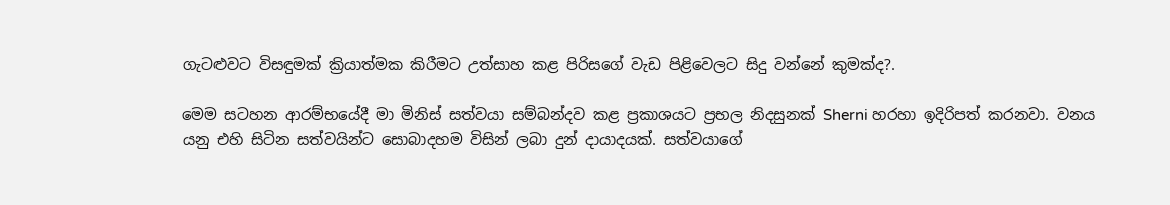ගැටළුවට විසඳුමක් ක්‍රියාත්මක කිරීමට උත්සාහ කළ පිරිසගේ වැඩ පිළිවෙලට සිදු වන්නේ කුමක්ද?.

මෙම සටහන ආරම්භයේදී මා මිනිස් සත්වයා සම්බන්දව කළ ප්‍රකාශයට ප්‍රභල නිදසුනක් Sherni හරහා ඉදිරිපත් කරනවා. වනය යනු එහි සිටින සත්වයින්ට සොබාදහම විසින් ලබා දුන් දායාදයක්. සත්වයාගේ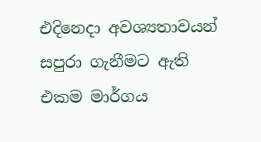එදිනෙදා අවශ්‍යතාවයන් සපුරා ගැනීමට ඇති එකම මාර්ගය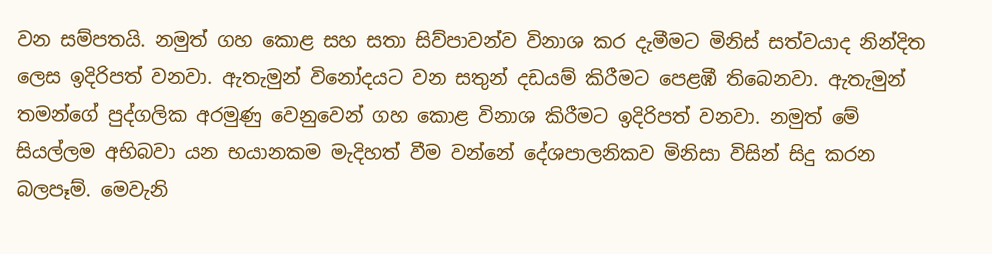වන සම්පතයි. නමුත් ගහ කොළ සහ සතා සිව්පාවන්ව විනාශ කර දැමීමට මිනිස් සත්වයාද නින්දිත ලෙස ඉදිරිපත් වනවා. ඇතැමුන් විනෝදයට වන සතුන් දඩයම් කිරීමට පෙළඹී තිබෙනවා. ඇතැමුන් තමන්ගේ පුද්ගලික අරමුණු වෙනුවෙන් ගහ කොළ විනාශ කිරීමට ඉදිරිපත් වනවා. නමුත් මේ සියල්ලම අභිබවා යන භයානකම මැදිහත් වීම වන්නේ දේශපාලනිකව මිනිසා විසින් සිදු කරන බලපෑම්. මෙවැනි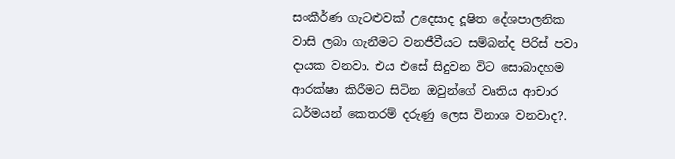සංකීර්ණ ගැටළුවක් උදෙසාද දූෂිත දේශපාලනික වාසි ලබා ගැනීමට වනජීවීයට සම්බන්ද පිරිස් පවා දායක වනවා. එය එසේ සිදුවන විට සොබාදහම ආරක්ෂා කිරීමට සිටින ඔවුන්ගේ වෘතිය ආචාර ධර්මයන් කෙතරම් දරුණු ලෙස විනාශ වනවාද?.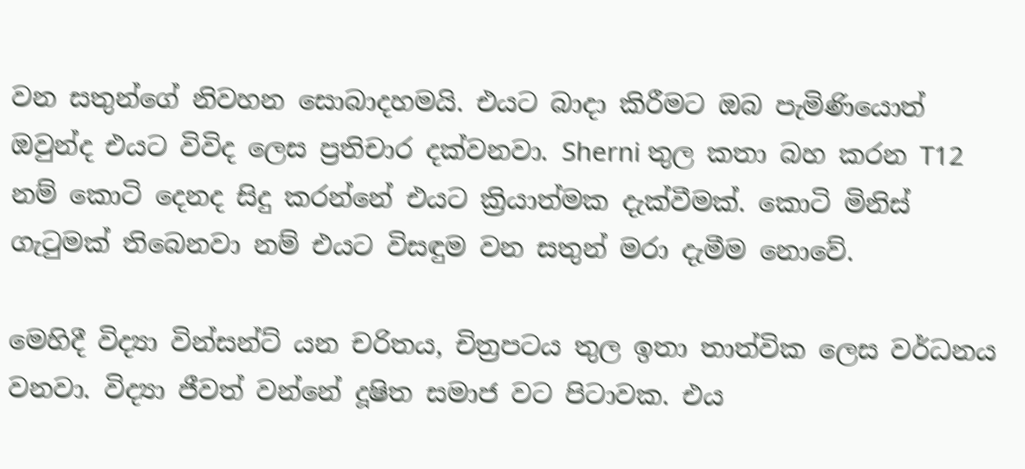වන සතුන්ගේ නිවහන සොබාදහමයි. එයට බාදා කිරීමට ඔබ පැමිණියොත් ඔවුන්ද එයට විවිද ලෙස ප්‍රතිචාර දක්වනවා. Sherni තුල කතා බහ කරන T12 නම් කොටි දෙනද සිදු කරන්නේ එයට ක්‍රියාත්මක දැක්වීමක්. කොටි මිනිස් ගැටුමක් තිබෙනවා නම් එයට විසඳුම වන සතුන් මරා දැමීම නොවේ.

මෙහිදී විද්‍යා වින්සන්ට් යන චරිතය, චිත්‍රපටය තුල ඉතා තාත්වික ලෙස වර්ධනය වනවා. විද්‍යා ජීවත් වන්නේ දූෂිත සමාජ වට පිටාවක. එය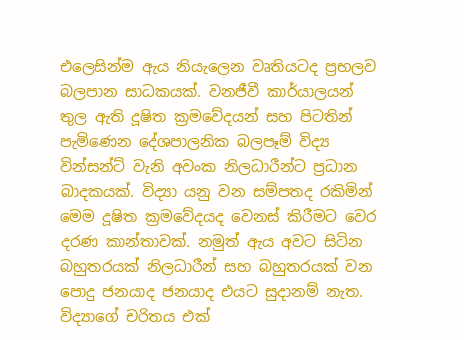එලෙසින්ම ඇය නියැලෙන වෘතියටද ප්‍රභලව බලපාන සාධකයක්. වනජීවී කාර්යාලයන් තුල ඇති දූෂිත ක්‍රමවේදයන් සහ පිටතින් පැමිණෙන දේශපාලනික බලපෑම් විද්‍ය වින්සන්ට් වැනි අවංක නිලධාරීන්ට ප්‍රධාන බාදකයක්. විද්‍යා යනු වන සම්පතද රකිමින් මෙම දූෂිත ක්‍රමවේදයද වෙනස් කිරීමට වෙර දරණ කාන්තාවක්. නමුත් ඇය අවට සිටින බහුතරයක් නිලධාරීන් සහ බහුතරයක් වන පොදු ජනයාද ජනයාද එයට සුදානම් නැත. විද්‍යාගේ චරිතය එක්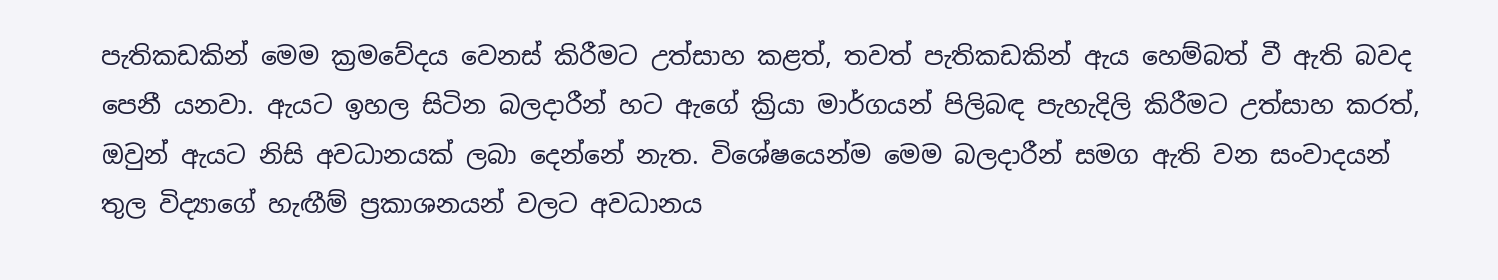පැතිකඩකින් මෙම ක්‍රමවේදය වෙනස් කිරීමට උත්සාහ කළත්, තවත් පැතිකඩකින් ඇය හෙම්බත් වී ඇති බවද පෙනී යනවා. ඇයට ඉහල සිටින බලදාරීන් හට ඇගේ ක්‍රියා මාර්ගයන් පිලිබඳ පැහැදිලි කිරීමට උත්සාහ කරත්, ඔවුන් ඇයට නිසි අවධානයක් ලබා දෙන්නේ නැත. විශේෂයෙන්ම මෙම බලදාරීන් සමග ඇති වන සංවාදයන් තුල විද්‍යාගේ හැඟීම් ප්‍රකාශනයන් වලට අවධානය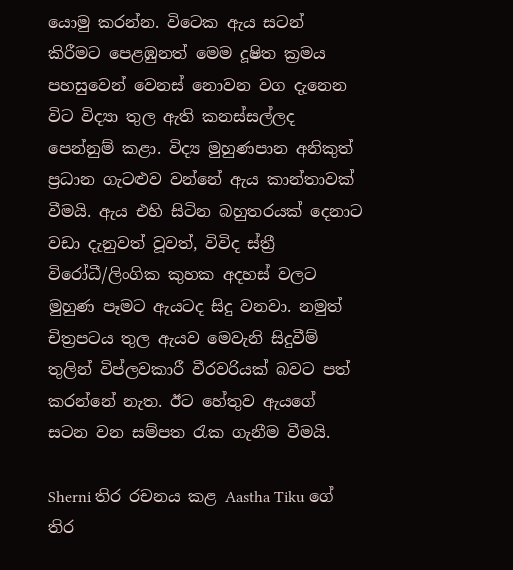යොමු කරන්න. විටෙක ඇය සටන් කිරීමට පෙළඹුනත් මෙම දූෂිත ක්‍රමය පහසුවෙන් වෙනස් නොවන වග දැනෙන විට විද්‍යා තුල ඇති කනස්සල්ලද පෙන්නුම් කළා. විද්‍ය මුහුණපාන අනිකුත් ප්‍රධාන ගැටළුව වන්නේ ඇය කාන්තාවක් වීමයි. ඇය එහි සිටින බහුතරයක් දෙනාට වඩා දැනුවත් වූවත්, විවිද ස්ත්‍රී විරෝධී/ලිංගික කුහක අදහස් වලට මුහුණ පෑමට ඇයටද සිදු වනවා. නමුත් චිත්‍රපටය තුල ඇයව මෙවැනි සිදුවීම් තුලින් විප්ලවකාරී වීරවරියක් බවට පත් කරන්නේ නැත. ඊට හේතුව ඇයගේ සටන වන සම්පත රැක ගැනීම වීමයි.

Sherni තිර රචනය කළ Aastha Tiku ගේ තිර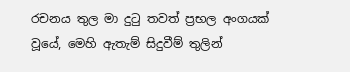රචනය තුල මා දුටු තවත් ප්‍රභල අංගයක් වූයේ, මෙහි ඇතැම් සිදුවීම් තුලින්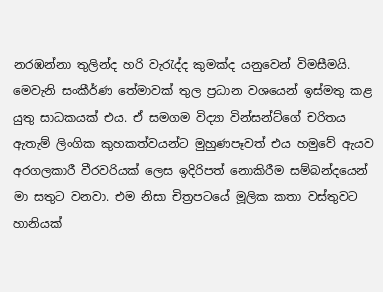නරඹන්නා තුලින්ද හරි වැරැද්ද කුමක්ද යනුවෙන් විමසීමයි. මෙවැනි සංකීර්ණ තේමාවක් තුල ප්‍රධාන වශයෙන් ඉස්මතු කළ යුතු සාධකයක් එය. ඒ සමගම විද්‍යා වින්සන්ට්ගේ චරිතය ඇතැම් ලිංගික කුහකත්වයන්ට මුහුණපෑවත් එය හමුවේ ඇයව අරගලකාරී වීරවරියක් ලෙස ඉදිරිපත් නොකිරීම සම්බන්දයෙන් මා සතුට වනවා. එම නිසා චිත්‍රපටයේ මූලික කතා වස්තුවට හානියක්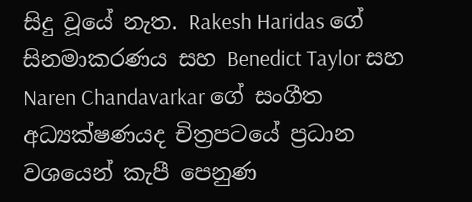සිදු වූයේ නැත. Rakesh Haridas ගේ සිනමාකරණය සහ Benedict Taylor සහ Naren Chandavarkar ගේ සංගීත අධ්‍යක්ෂණයද චිත්‍රපටයේ ප්‍රධාන වශයෙන් කැපී පෙනුණ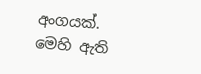අංගයක්. මෙහි ඇති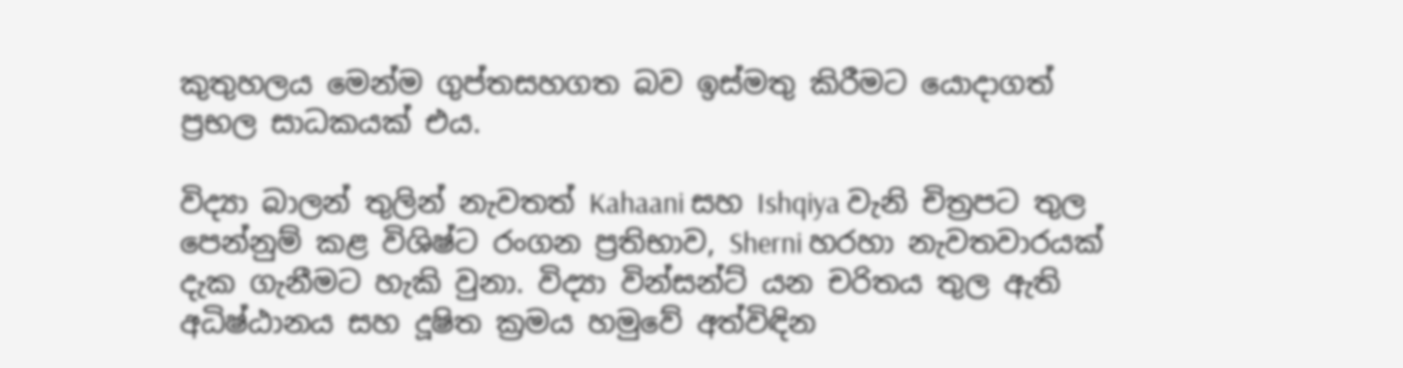කුතුහලය මෙන්ම ගුප්තසහගත බව ඉස්මතු කිරීමට යොදාගත් ප්‍රභල සාධකයක් එය.

විද්‍යා බාලන් තුලින් නැවතත් Kahaani සහ Ishqiya වැනි චිත්‍රපට තුල පෙන්නුම් කළ විශිෂ්ට රංගන ප්‍රතිභාව, Sherni හරහා නැවතවාරයක් දැක ගැනීමට හැකි වුනා. විද්‍යා වින්සන්ට් යන චරිතය තුල ඇති අධිෂ්ඨානය සහ දූෂිත ක්‍රමය හමුවේ අත්විඳින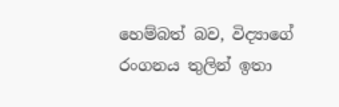හෙම්බත් බව, විද්‍යාගේ රංගනය තුලින් ඉතා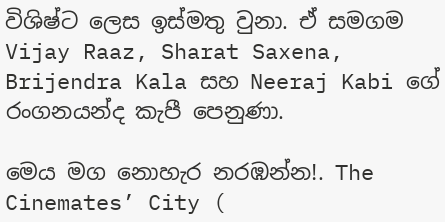විශිෂ්ට ලෙස ඉස්මතු වුනා. ඒ සමගම Vijay Raaz, Sharat Saxena, Brijendra Kala සහ Neeraj Kabi ගේ රංගනයන්ද කැපී පෙනුණා.

මෙය මග නොහැර නරඹන්න!. The Cinemates’ City (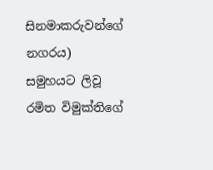සිනමාකරුවන්ගේ නගරය) සමුහයට ලිවූ රමිත විමුක්තිගේ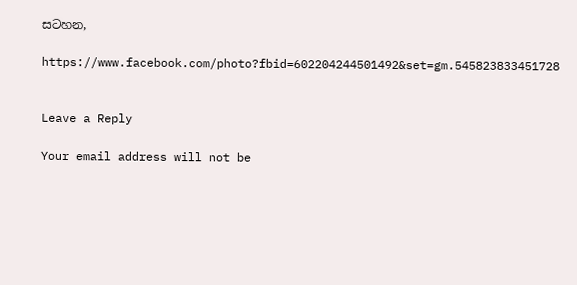සටහන,

https://www.facebook.com/photo?fbid=602204244501492&set=gm.545823833451728


Leave a Reply

Your email address will not be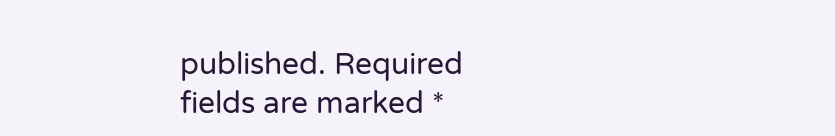published. Required fields are marked *